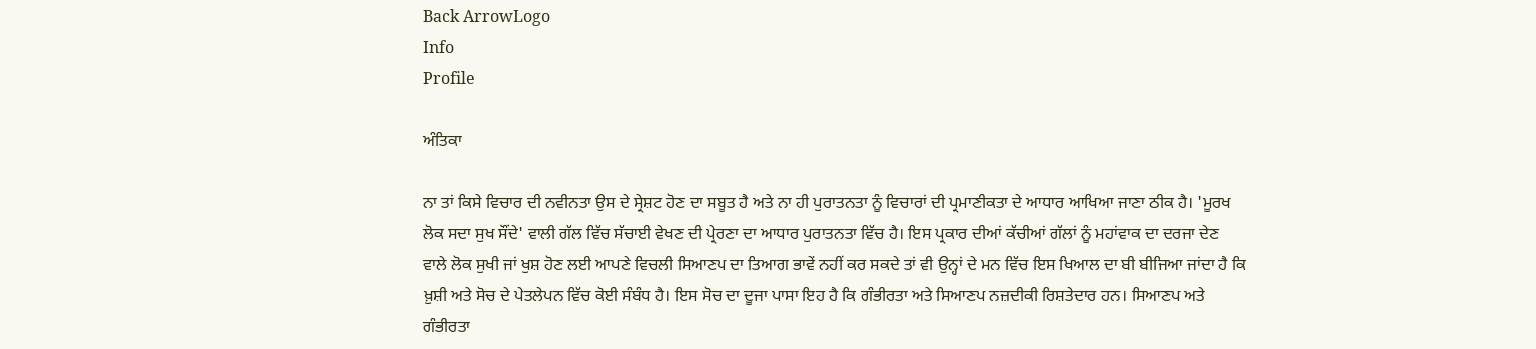Back ArrowLogo
Info
Profile

ਅੰਤਿਕਾ

ਨਾ ਤਾਂ ਕਿਸੇ ਵਿਚਾਰ ਦੀ ਨਵੀਨਤਾ ਉਸ ਦੇ ਸ੍ਰੇਸ਼ਟ ਹੋਣ ਦਾ ਸਬੂਤ ਹੈ ਅਤੇ ਨਾ ਹੀ ਪੁਰਾਤਨਤਾ ਨੂੰ ਵਿਚਾਰਾਂ ਦੀ ਪ੍ਰਮਾਣੀਕਤਾ ਦੇ ਆਧਾਰ ਆਖਿਆ ਜਾਣਾ ਠੀਕ ਹੈ। 'ਮੂਰਖ ਲੋਕ ਸਦਾ ਸੁਖ ਸੌਂਦੇ' ਵਾਲੀ ਗੱਲ ਵਿੱਚ ਸੱਚਾਈ ਵੇਖਣ ਦੀ ਪ੍ਰੇਰਣਾ ਦਾ ਆਧਾਰ ਪੁਰਾਤਨਤਾ ਵਿੱਚ ਹੈ। ਇਸ ਪ੍ਰਕਾਰ ਦੀਆਂ ਕੱਚੀਆਂ ਗੱਲਾਂ ਨੂੰ ਮਹਾਂਵਾਕ ਦਾ ਦਰਜਾ ਦੇਣ ਵਾਲੇ ਲੋਕ ਸੁਖੀ ਜਾਂ ਖੁਸ਼ ਹੋਣ ਲਈ ਆਪਣੇ ਵਿਚਲੀ ਸਿਆਣਪ ਦਾ ਤਿਆਗ ਭਾਵੇਂ ਨਹੀਂ ਕਰ ਸਕਦੇ ਤਾਂ ਵੀ ਉਨ੍ਹਾਂ ਦੇ ਮਨ ਵਿੱਚ ਇਸ ਖਿਆਲ ਦਾ ਬੀ ਬੀਜਿਆ ਜਾਂਦਾ ਹੈ ਕਿ ਖ਼ੁਸ਼ੀ ਅਤੇ ਸੋਚ ਦੇ ਪੇਤਲੇਪਨ ਵਿੱਚ ਕੋਈ ਸੰਬੰਧ ਹੈ। ਇਸ ਸੋਚ ਦਾ ਦੂਜਾ ਪਾਸਾ ਇਹ ਹੈ ਕਿ ਗੰਭੀਰਤਾ ਅਤੇ ਸਿਆਣਪ ਨਜ਼ਦੀਕੀ ਰਿਸ਼ਤੇਦਾਰ ਹਨ। ਸਿਆਣਪ ਅਤੇ ਗੰਭੀਰਤਾ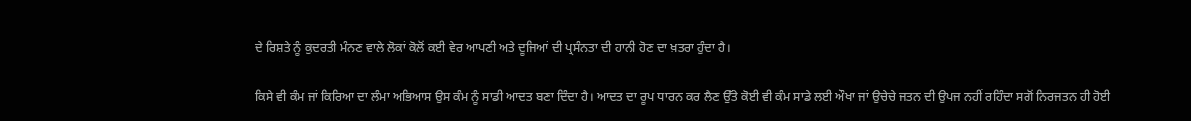ਦੇ ਰਿਸ਼ਤੇ ਨੂੰ ਕੁਦਰਤੀ ਮੰਨਣ ਵਾਲੇ ਲੋਕਾਂ ਕੋਲੋਂ ਕਈ ਵੇਰ ਆਪਣੀ ਅਤੇ ਦੂਜਿਆਂ ਦੀ ਪ੍ਰਸੰਨਤਾ ਦੀ ਹਾਨੀ ਹੋਣ ਦਾ ਖ਼ਤਰਾ ਹੁੰਦਾ ਹੈ।

ਕਿਸੇ ਵੀ ਕੰਮ ਜਾਂ ਕਿਰਿਆ ਦਾ ਲੰਮਾ ਅਭਿਆਸ ਉਸ ਕੰਮ ਨੂੰ ਸਾਡੀ ਆਦਤ ਬਣਾ ਦਿੰਦਾ ਹੈ। ਆਦਤ ਦਾ ਰੂਪ ਧਾਰਨ ਕਰ ਲੈਣ ਉੱਤੇ ਕੋਈ ਵੀ ਕੰਮ ਸਾਡੇ ਲਈ ਔਖਾ ਜਾਂ ਉਚੇਚੇ ਜਤਨ ਦੀ ਉਪਜ ਨਹੀਂ ਰਹਿੰਦਾ ਸਗੋਂ ਨਿਰਜਤਨ ਹੀ ਹੋਈ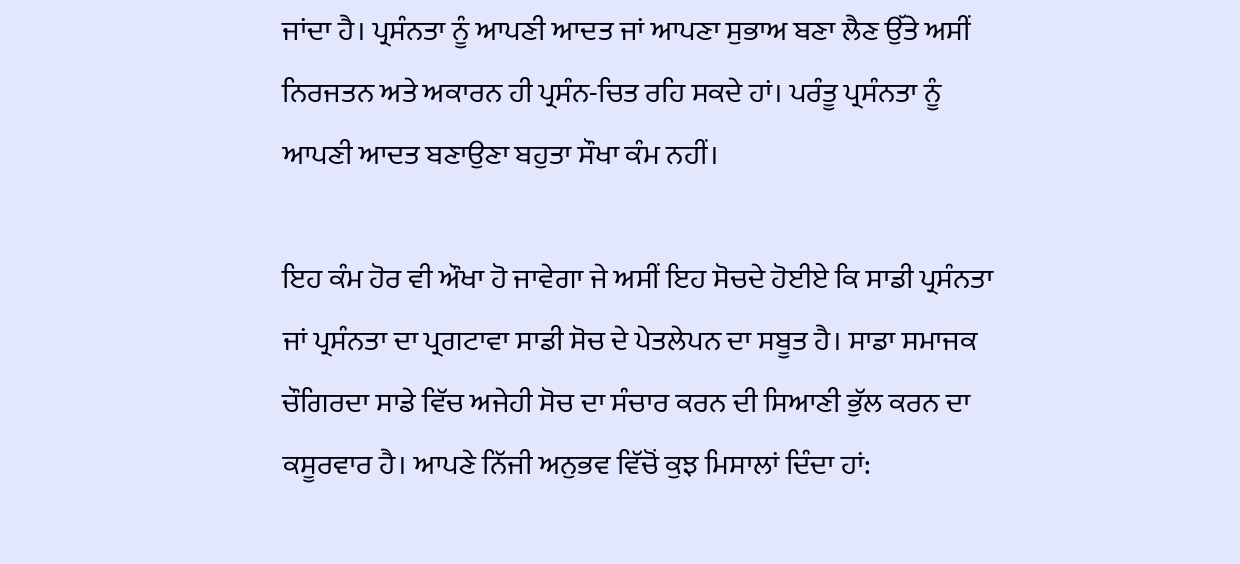ਜਾਂਦਾ ਹੈ। ਪ੍ਰਸੰਨਤਾ ਨੂੰ ਆਪਣੀ ਆਦਤ ਜਾਂ ਆਪਣਾ ਸੁਭਾਅ ਬਣਾ ਲੈਣ ਉੱਤੇ ਅਸੀਂ ਨਿਰਜਤਨ ਅਤੇ ਅਕਾਰਨ ਹੀ ਪ੍ਰਸੰਨ-ਚਿਤ ਰਹਿ ਸਕਦੇ ਹਾਂ। ਪਰੰਤੂ ਪ੍ਰਸੰਨਤਾ ਨੂੰ ਆਪਣੀ ਆਦਤ ਬਣਾਉਣਾ ਬਹੁਤਾ ਸੌਖਾ ਕੰਮ ਨਹੀਂ।

ਇਹ ਕੰਮ ਹੋਰ ਵੀ ਔਖਾ ਹੋ ਜਾਵੇਗਾ ਜੇ ਅਸੀਂ ਇਹ ਸੋਚਦੇ ਹੋਈਏ ਕਿ ਸਾਡੀ ਪ੍ਰਸੰਨਤਾ ਜਾਂ ਪ੍ਰਸੰਨਤਾ ਦਾ ਪ੍ਰਗਟਾਵਾ ਸਾਡੀ ਸੋਚ ਦੇ ਪੇਤਲੇਪਨ ਦਾ ਸਬੂਤ ਹੈ। ਸਾਡਾ ਸਮਾਜਕ ਚੌਗਿਰਦਾ ਸਾਡੇ ਵਿੱਚ ਅਜੇਹੀ ਸੋਚ ਦਾ ਸੰਚਾਰ ਕਰਨ ਦੀ ਸਿਆਣੀ ਭੁੱਲ ਕਰਨ ਦਾ ਕਸੂਰਵਾਰ ਹੈ। ਆਪਣੇ ਨਿੱਜੀ ਅਨੁਭਵ ਵਿੱਚੋਂ ਕੁਝ ਮਿਸਾਲਾਂ ਦਿੰਦਾ ਹਾਂ: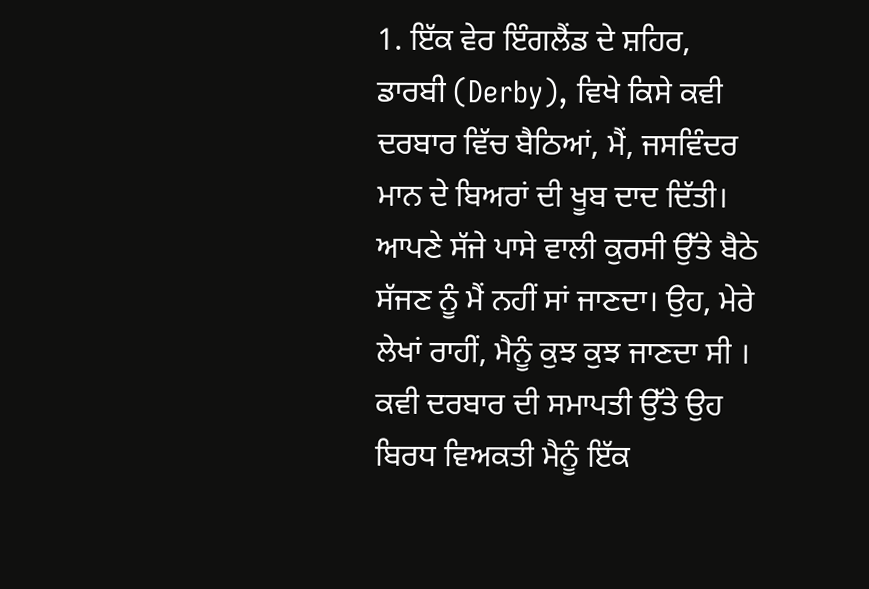1. ਇੱਕ ਵੇਰ ਇੰਗਲੈਂਡ ਦੇ ਸ਼ਹਿਰ, ਡਾਰਬੀ (Derby), ਵਿਖੇ ਕਿਸੇ ਕਵੀ ਦਰਬਾਰ ਵਿੱਚ ਬੈਠਿਆਂ, ਮੈਂ, ਜਸਵਿੰਦਰ ਮਾਨ ਦੇ ਬਿਅਰਾਂ ਦੀ ਖੂਬ ਦਾਦ ਦਿੱਤੀ। ਆਪਣੇ ਸੱਜੇ ਪਾਸੇ ਵਾਲੀ ਕੁਰਸੀ ਉੱਤੇ ਬੈਠੇ ਸੱਜਣ ਨੂੰ ਮੈਂ ਨਹੀਂ ਸਾਂ ਜਾਣਦਾ। ਉਹ, ਮੇਰੇ ਲੇਖਾਂ ਰਾਹੀਂ, ਮੈਨੂੰ ਕੁਝ ਕੁਝ ਜਾਣਦਾ ਸੀ । ਕਵੀ ਦਰਬਾਰ ਦੀ ਸਮਾਪਤੀ ਉੱਤੇ ਉਹ ਬਿਰਧ ਵਿਅਕਤੀ ਮੈਨੂੰ ਇੱਕ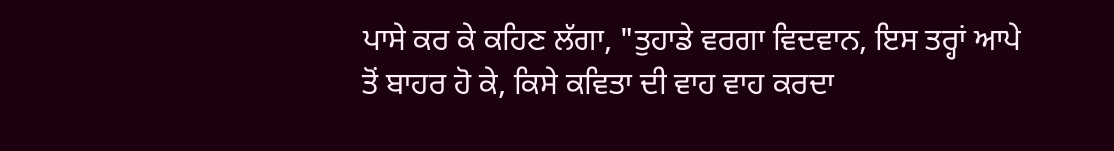ਪਾਸੇ ਕਰ ਕੇ ਕਹਿਣ ਲੱਗਾ, "ਤੁਹਾਡੇ ਵਰਗਾ ਵਿਦਵਾਨ, ਇਸ ਤਰ੍ਹਾਂ ਆਪੇ ਤੋਂ ਬਾਹਰ ਹੋ ਕੇ, ਕਿਸੇ ਕਵਿਤਾ ਦੀ ਵਾਹ ਵਾਹ ਕਰਦਾ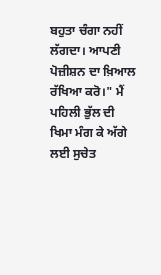ਬਹੁਤਾ ਚੰਗਾ ਨਹੀਂ ਲੱਗਦਾ। ਆਪਣੀ ਪੋਜ਼ੀਸ਼ਨ ਦਾ ਖ਼ਿਆਲ ਰੱਖਿਆ ਕਰੋ।" ਮੈਂ ਪਹਿਲੀ ਭੁੱਲ ਦੀ ਖਿਮਾ ਮੰਗ ਕੇ ਅੱਗੇ ਲਈ ਸੁਚੇਤ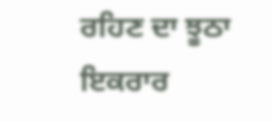ਰਹਿਣ ਦਾ ਝੂਠਾ ਇਕਰਾਰ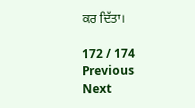ਕਰ ਦਿੱਤਾ।

172 / 174
Previous
Next